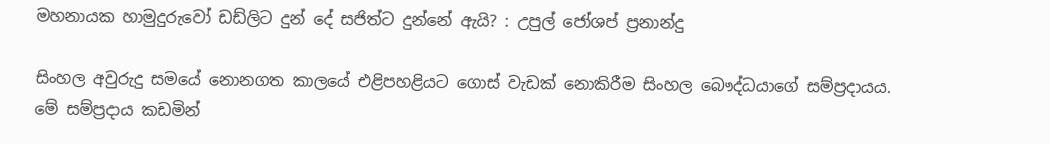මහනායක හාමුදුරුවෝ ඩඩ්ලිට දුන් දේ සජිත්ට දුන්නේ ඇයි? : උපුල් ජෝශප් ප්‍රනාන්දු

සිංහල අවුරුදු සමයේ නොනගත කාලයේ එළිපහළියට ගොස් වැඩක් නොකිරීම සිංහල බෞද්ධයාගේ සම්ප්‍රදායය. මේ සම්ප්‍රදාය කඩමින්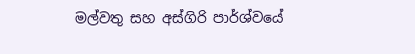මල්වතු සහ අස්ගිරි පාර්ශ්වයේ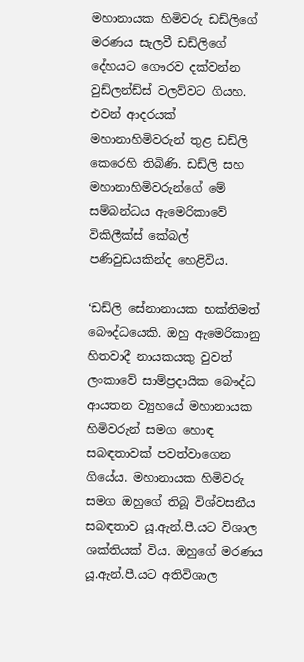මහානායක හිමිවරු ඩඩ්ලිගේ මරණය සැලවී ඩඩ්ලිගේ දේහයට ගෞරව දක්වන්න වුඩ්ලන්ඩ්ස් වලව්වට ගියහ. එවන් ආදරයක් මහානාහිමිවරුන් තුළ ඩඩ්ලි කෙරෙහි තිබිණි. ඩඩ්ලි සහ මහානාහිමිවරුන්ගේ මේ සම්බන්ධය ඇමෙරිකාවේ විකිලීක්ස් කේබල් පණිවුඩයකින්ද හෙළිවිය.

‘ඩඩ්ලි සේනානායක භක්තිමත් බෞද්ධයෙකි. ඔහු ඇමෙරිකානු හිතවාදී නායකයකු වුවත් ලංකාවේ සාම්ප්‍රදායික බෞද්ධ ආයතන ව්‍යුහයේ මහානායක හිමිවරුන් සමග හොඳ සබඳතාවක් පවත්වාගෙන ගියේය. මහානායක හිමිවරු සමග ඔහුගේ තිබූ විශ්වසනීය සබඳතාව යූ.ඇන්.පී.යට විශාල ශක්තියක් විය. ඔහුගේ මරණය යූ.ඇන්.පී.යට අතිවිශාල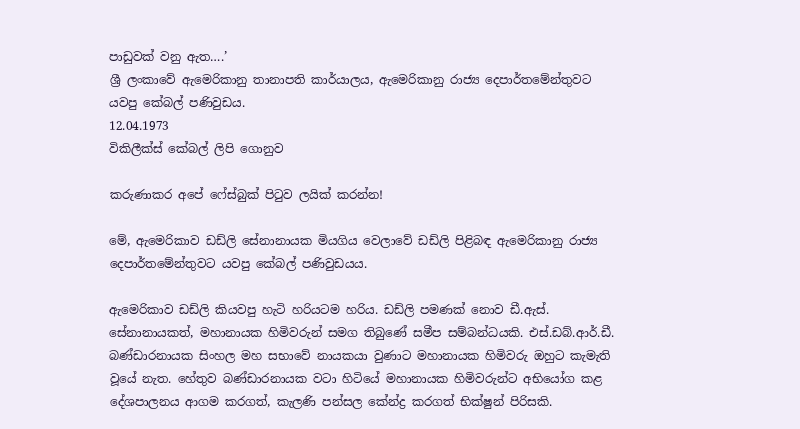පාඩුවක් වනු ඇත….’
ශ්‍රී ලංකාවේ ඇමෙරිකානු තානාපති කාර්යාලය, ඇමෙරිකානු රාජ්‍ය දෙපාර්තමේන්තුවට යවපු කේබල් පණිවුඩය.
12.04.1973
විකිලීක්ස් කේබල් ලිපි ගොනුව

කරුණාකර අපේ ෆේස්බුක් පිටුව ලයික් කරන්න!

මේ, ඇමෙරිකාව ඩඩ්ලි සේනානායක මියගිය වෙලාවේ ඩඩ්ලි පිළිබඳ ඇමෙරිකානු රාජ්‍ය දෙපාර්තමේන්තුවට යවපු කේබල් පණිවුඩයය.

ඇමෙරිකාව ඩඩ්ලි කියවපු හැටි හරියටම හරිය. ඩඩ්ලි පමණක් නොව ඩී.ඇස්. සේනානායකත්, මහානායක හිමිවරුන් සමග තිබුණේ සමීප සම්බන්ධයකි. එස්.ඩබ්.ආර්.ඩී. බණ්ඩාරනායක සිංහල මහ සභාවේ නායකයා වුණාට මහානායක හිමිවරු ඔහුට කැමැති වූයේ නැත. හේතුව බණ්ඩාරනායක වටා හිටියේ මහානායක හිමිවරුන්ට අභියෝග කළ දේශපාලනය ආගම කරගත්, කැලණි පන්සල කේන්ද්‍ර කරගත් භික්ෂුන් පිරිසකි.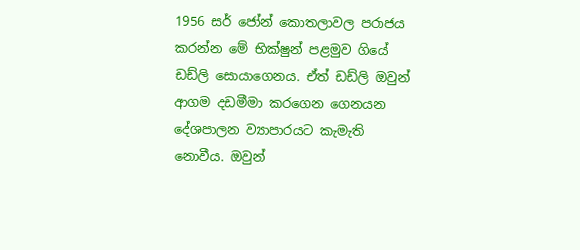1956 සර් ජෝන් කොතලාවල පරාජය කරන්න මේ භික්ෂුන් පළමුව ගියේ ඩඩ්ලි සොයාගෙනය. ඒත් ඩඩ්ලි ඔවුන් ආගම දඩමීමා කරගෙන ගෙනයන දේශපාලන ව්‍යාපාරයට කැමැති නොවීය. ඔවුන්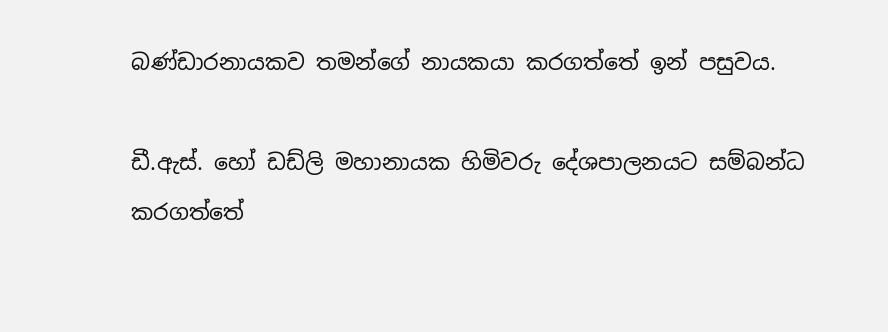බණ්ඩාරනායකව තමන්ගේ නායකයා කරගත්තේ ඉන් පසුවය.

ඩී.ඇස්. හෝ ඩඩ්ලි මහානායක හිමිවරු දේශපාලනයට සම්බන්ධ කරගත්තේ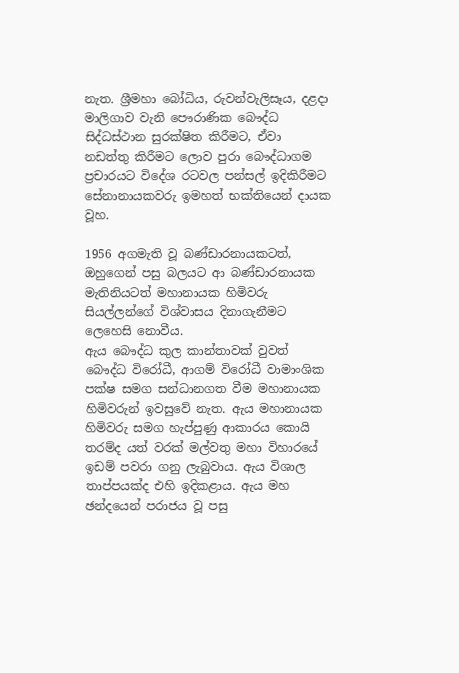නැත. ශ්‍රීමහා බෝධිය, රුවන්වැලිසෑය, දළදා මාලිගාව වැනි පෞරාණික බෞද්ධ සිද්ධස්ථාන සුරක්ෂිත කිරීමට, ඒවා නඩත්තු කිරීමට ලොව පුරා බෞද්ධාගම ප්‍රචාරයට විදේශ රටවල පන්සල් ඉදිකිරීමට සේනානායකවරු ඉමහත් භක්තියෙන් දායක වූහ.

1956 අගමැති වූ බණ්ඩාරනායකටත්, ඔහුගෙන් පසු බලයට ආ බණ්ඩාරනායක මැතිනියටත් මහානායක හිමිවරු සියල්ලන්ගේ විශ්වාසය දිනාගැනීමට ලෙහෙසි නොවීය.
ඇය බෞද්ධ කුල කාන්තාවක් වුවත් බෞද්ධ විරෝධී, ආගම් විරෝධී වාමාංශික පක්ෂ සමග සන්ධානගත වීම මහානායක හිමිවරුන් ඉවසුවේ නැත. ඇය මහානායක හිමිවරු සමග හැප්පුණු ආකාරය කොයි තරම්ද යත් වරක් මල්වතු මහා විහාරයේ ඉඩම් පවරා ගනු ලැබුවාය. ඇය විශාල තාප්පයක්ද එහි ඉදිකළාය. ඇය මහ ඡන්දයෙන් පරාජය වූ පසු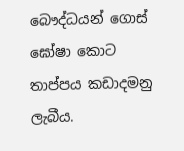බෞද්ධයන් ගොස් ඝෝෂා කොට තාප්පය කඩාදමනු ලැබීය.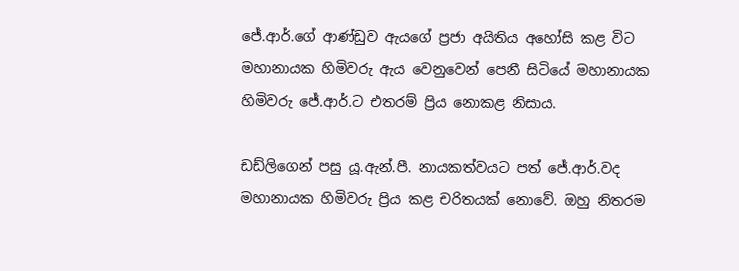ජේ.ආර්.ගේ ආණ්ඩුව ඇයගේ ප්‍රජා අයිතිය අහෝසි කළ විට මහානායක හිමිවරු ඇය වෙනුවෙන් පෙනී සිටියේ මහානායක හිමිවරු ජේ.ආර්.ට එතරම් ප්‍රිය නොකළ නිසාය.

ඩඩ්ලිගෙන් පසු යූ.ඇන්.පී. නායකත්වයට පත් ජේ.ආර්.වද මහානායක හිමිවරු ප්‍රිය කළ චරිතයක් නොවේ. ඔහු නිතරම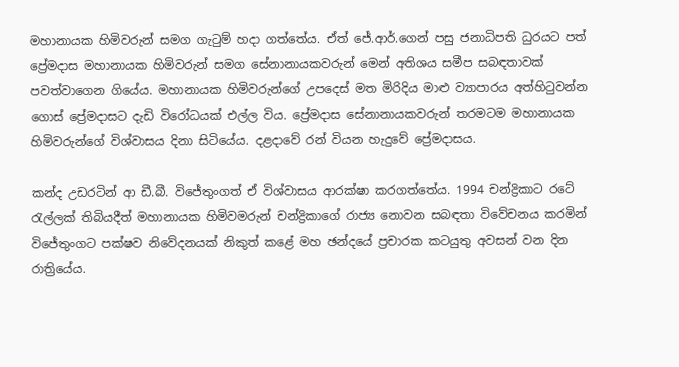මහානායක හිමිවරුන් සමග ගැටුම් හදා ගත්තේය. ඒත් ජේ.ආර්.ගෙන් පසු ජනාධිපති ධුරයට පත් ප්‍රේමදාස මහානායක හිමිවරුන් සමග සේනානායකවරුන් මෙන් අතිශය සමීප සබඳතාවක් පවත්වාගෙන ගියේය. මහානායක හිමිවරුන්ගේ උපදෙස් මත මිරිදිය මාළු ව්‍යාපාරය අත්හිටුවන්න ගොස් ප්‍රේමදාසට දැඩි විරෝධයක් එල්ල විය. ප්‍රේමදාස සේනානායකවරුන් තරමටම මහානායක හිමිවරුන්ගේ විශ්වාසය දිනා සිටියේය. දළදාවේ රන් වියන හැදුවේ ප්‍රේමදාසය.

කන්ද උඩරටින් ආ ඩී.බී. විජේතුංගත් ඒ විශ්වාසය ආරක්ෂා කරගත්තේය. 1994 චන්ද්‍රිකාට රටේ රැල්ලක් තිබියදීත් මහානායක හිමිවමරුන් චන්ද්‍රිකාගේ රාජ්‍ය නොවන සබඳතා විවේචනය කරමින් විජේතුංගට පක්ෂව නිවේදනයක් නිකුත් කළේ මහ ඡන්දයේ ප්‍රචාරක කටයුතු අවසන් වන දින රාත්‍රියේය.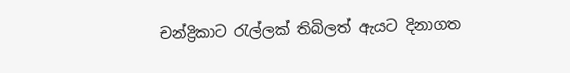චන්ද්‍රිකාට රැල්ලක් තිබිලත් ඇයට දිනාගත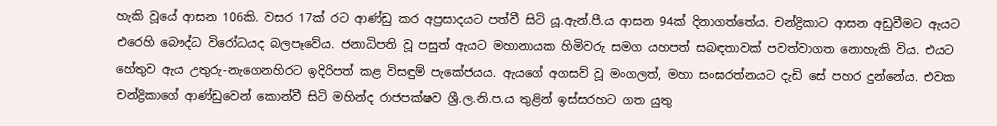හැකි වූයේ ආසන 106කි. වසර 17ක් රට ආණ්ඩු කර අප්‍රසාදයට පත්වී සිටි යූ.ඇන්.පී.ය ආසන 94ක් දිනාගත්තේය. චන්ද්‍රිකාට ආසන අඩුවීමට ඇයට එරෙහි බෞද්ධ විරෝධයද බලපෑවේය. ජනාධිපති වූ පසුත් ඇයට මහානායක හිමිවරු සමග යහපත් සබඳතාවක් පවත්වාගත නොහැකි විය. එයට හේතුව ඇය උතුරු-නැගෙනහිරට ඉදිරිපත් කළ විසඳුම් පැකේජයය. ඇයගේ අගසව් වූ මංගලත්, මහා සංඝරත්නයට දැඩි සේ පහර දුන්නේය. එවක චන්ද්‍රිකාගේ ආණ්ඩුවෙන් කොන්වී සිටි මහින්ද රාජපක්ෂව ශ්‍රී.ල.නි.ප.ය තුළින් ඉස්සරහට ගත යුතු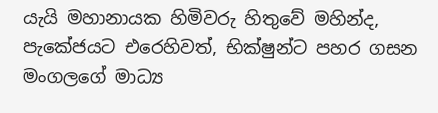යැයි මහානායක හිමිවරු හිතුවේ මහින්ද, පැකේජයට එරෙහිවත්, භික්ෂුන්ට පහර ගසන මංගලගේ මාධ්‍ය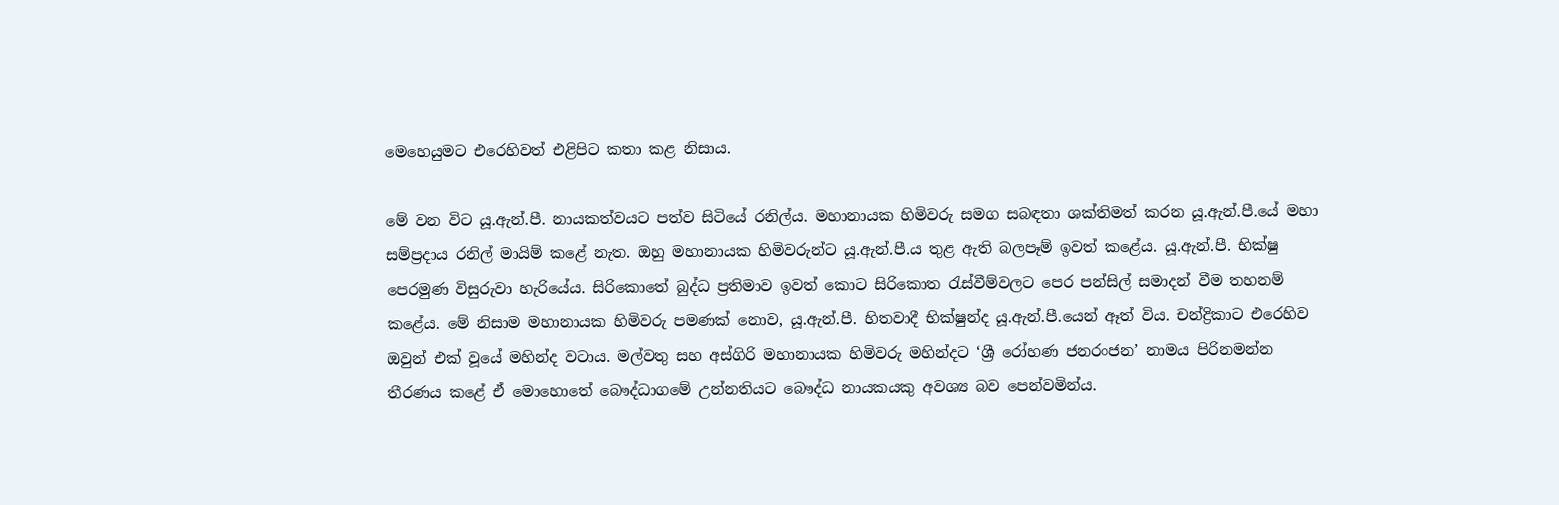මෙහෙයුමට එරෙහිවත් එළිපිට කතා කළ නිසාය.

මේ වන විට යූ.ඇන්.පී. නායකත්වයට පත්ව සිටියේ රනිල්ය. මහානායක හිමිවරු සමග සබඳතා ශක්තිමත් කරන යූ.ඇන්.පී.යේ මහා සම්ප්‍රදාය රනිල් මායිම් කළේ නැත. ඔහු මහානායක හිමිවරුන්ට යූ.ඇන්.පී.ය තුළ ඇති බලපෑම් ඉවත් කළේය. යූ.ඇන්.පී. භික්ෂු පෙරමුණ විසුරුවා හැරියේය. සිරිකොතේ බුද්ධ ප්‍රතිමාව ඉවත් කොට සිරිකොත රැස්වීම්වලට පෙර පන්සිල් සමාදන් වීම තහනම් කළේය. මේ නිසාම මහානායක හිමිවරු පමණක් නොව, යූ.ඇන්.පී. හිතවාදී භික්ෂුන්ද යූ.ඇන්.පී.යෙන් ඈත් විය. චන්ද්‍රිකාට එරෙහිව ඔවුන් එක් වූයේ මහින්ද වටාය. මල්වතු සහ අස්ගිරි මහානායක හිමිවරු මහින්දට ‘ශ්‍රී රෝහණ ජනරංජන’ නාමය පිරිනමන්න තීරණය කළේ ඒ මොහොතේ බෞද්ධාගමේ උන්නතියට බෞද්ධ නායකයකු අවශ්‍ය බව පෙන්වමින්ය.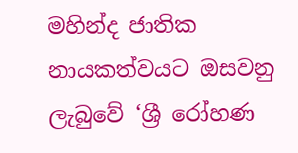මහින්ද ජාතික නායකත්වයට ඔසවනු ලැබුවේ ‘ශ්‍රී රෝහණ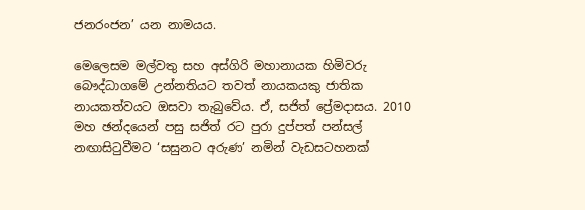ජනරංජන’ යන නාමයය.

මෙලෙසම මල්වතු සහ අස්ගිරි මහානායක හිමිවරු බෞද්ධාගමේ උන්නතියට තවත් නායකයකු ජාතික නායකත්වයට ඔසවා තැබුවේය. ඒ, සජිත් ප්‍රේමදාසය. 2010 මහ ඡන්දයෙන් පසු සජිත් රට පුරා දුප්පත් පන්සල් නඟාසිටුවීමට ‘සසුනට අරුණ’ නමින් වැඩසටහනක්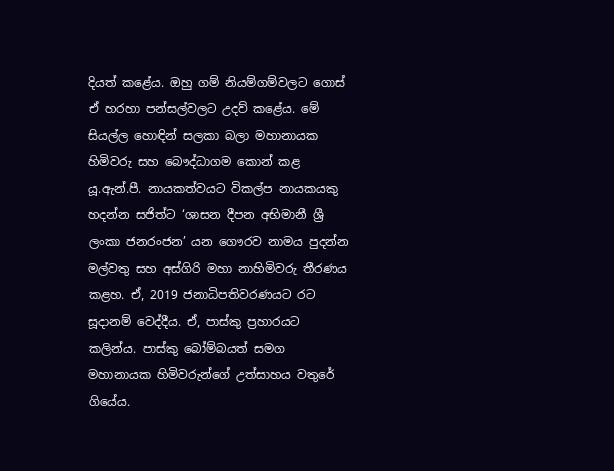දියත් කළේය. ඔහු ගම් නියම්ගම්වලට ගොස් ඒ හරහා පන්සල්වලට උදව් කළේය. මේ සියල්ල හොඳින් සලකා බලා මහානායක හිමිවරු සහ බෞද්ධාගම කොන් කළ යූ.ඇන්.පී. නායකත්වයට විකල්ප නායකයකු හදන්න සජිත්ට ‘ශාසන දීපන අභිමානී ශ්‍රී ලංකා ජනරංජන’ යන ගෞරව නාමය පුදන්න මල්වතු සහ අස්ගිරි මහා නාහිමිවරු තීරණය කළහ. ඒ, 2019 ජනාධිපතිවරණයට රට සූදානම් වෙද්දීය. ඒ, පාස්කු ප්‍රහාරයට කලින්ය. පාස්කු බෝම්බයත් සමග මහානායක හිමිවරුන්ගේ උත්සාහය වතුරේ ගියේය.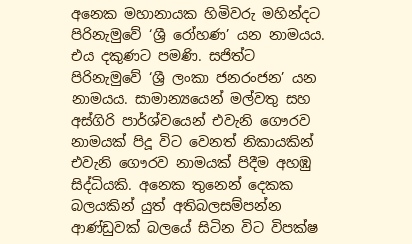අනෙක මහානායක හිමිවරු මහින්දට පිරිනැමුවේ ‘ශ්‍රී රෝහණ’ යන නාමයය. එය දකුණට පමණි. සජිත්ට පිරිනැමුවේ ‘ශ්‍රී ලංකා ජනරංජන’ යන නාමයය. සාමාන්‍යයෙන් මල්වතු සහ අස්ගිරි පාර්ශ්වයෙන් එවැනි ගෞරව නාමයක් පිදූ විට වෙනත් නිකායකින් එවැනි ගෞරව නාමයක් පිදීම අහඹු සිද්ධියකි. අනෙක තුනෙන් දෙකක බලයකින් යුත් අතිබලසම්පන්න ආණ්ඩුවක් බලයේ සිටින විට විපක්ෂ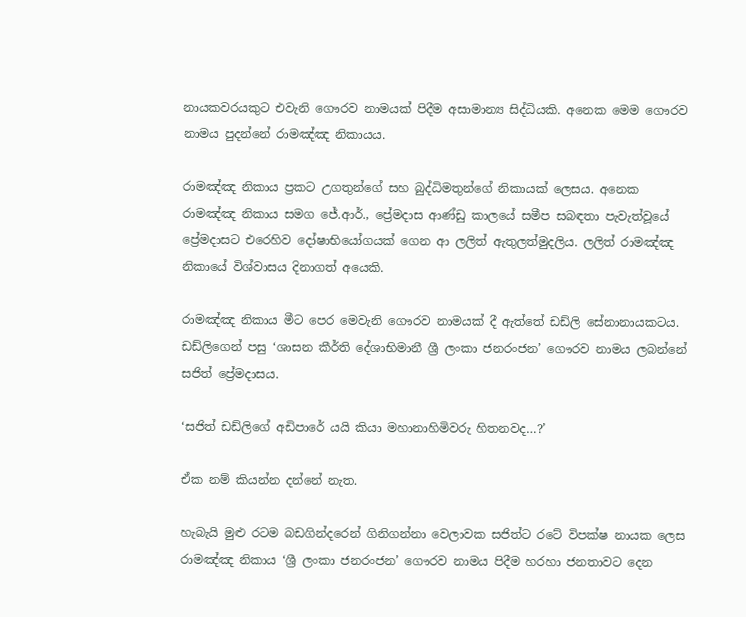නායකවරයකුට එවැනි ගෞරව නාමයක් පිදීම අසාමාන්‍ය සිද්ධියකි. අනෙක මෙම ගෞරව නාමය පුදන්නේ රාමඤ්ඤ නිකායය.

රාමඤ්ඤ නිකාය ප්‍රකට උගතුන්ගේ සහ බුද්ධිමතුන්ගේ නිකායක් ලෙසය. අනෙක රාමඤ්ඤ නිකාය සමග ජේ.ආර්., ප්‍රේමදාස ආණ්ඩු කාලයේ සමීප සබඳතා පැවැත්වූයේ ප්‍රේමදාසට එරෙහිව දෝෂාභියෝගයක් ගෙන ආ ලලිත් ඇතුලත්මුදලිය. ලලිත් රාමඤ්ඤ නිකායේ විශ්වාසය දිනාගත් අයෙකි.

රාමඤ්ඤ නිකාය මීට පෙර මෙවැනි ගෞරව නාමයක් දී ඇත්තේ ඩඩ්ලි සේනානායකටය. ඩඩ්ලිගෙන් පසු ‘ශාසන කීර්ති දේශාභිමානී ශ්‍රී ලංකා ජනරංජන’ ගෞරව නාමය ලබන්නේ සජිත් ප්‍රේමදාසය.

‘සජිත් ඩඩ්ලිගේ අඩිපාරේ යයි කියා මහානාහිමිවරු හිතනවද…?’

ඒක නම් කියන්න දන්නේ නැත.

හැබැයි මුළු රටම බඩගින්දරෙන් ගිනිගන්නා වෙලාවක සජිත්ට රටේ විපක්ෂ නායක ලෙස රාමඤ්ඤ නිකාය ‘ශ්‍රී ලංකා ජනරංජන’ ගෞරව නාමය පිදීම හරහා ජනතාවට දෙන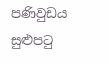පණිවුඩය සුළුපටු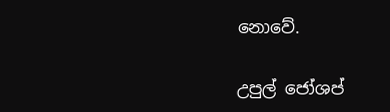නොවේ.

උපුල් ජෝශප්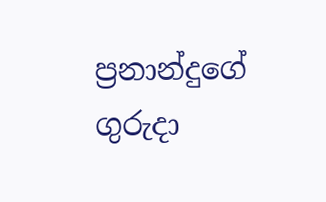ප්‍රනාන්දුගේ ගුරුදා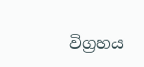විග්‍රහය